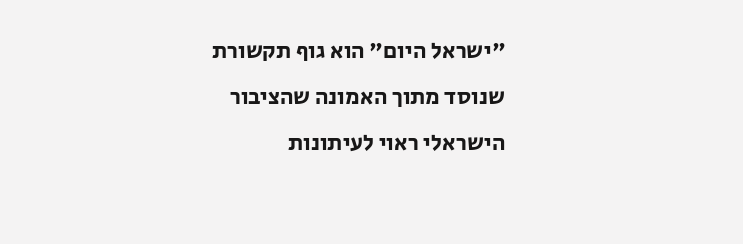"ישראל היום" הוא גוף תקשורת שנוסד מתוך האמונה שהציבור הישראלי ראוי לעיתונות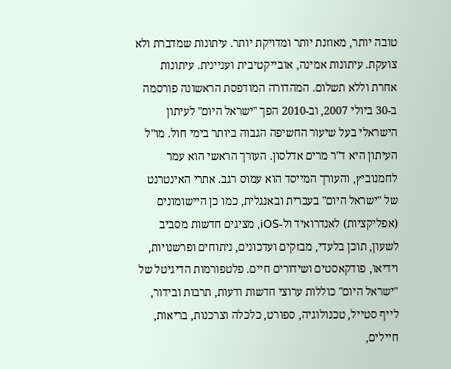טובה יותר, מאוזנת יותר ומדויקת יותר. עיתונות שמדברת ולא צועקת. עיתונות אמינה, אובייקטיבית ועניינית. עיתונות אחרת וללא תשלום. המהדורה המודפסת הראשונה פורסמה ב-30 ביולי 2007, וב-2010 הפך "ישראל היום" לעיתון הישראלי בעל שיעור החשיפה הגבוה ביותר בימי חול. מו"ל העיתון היא ד"ר מרים אדלסון. העורך הראשי הוא עמר לחמנוביץ, והעורך המייסד הוא עמוס רגב. אתרי האינטרנט של "ישראל היום" בעברית ובאנגלית, כמו כן היישומונים (אפליקציות) לאנדרואיד ול-iOS, מציגים חדשות מסביב לשעון, תוכן בלעדי, מבזקים ועדכונים, ניתוחים ופרשנויות, וידיאו, פודקאסטים ושידורים חיים. פלטפורמות הדיגיטל של "ישראל היום" כוללות ערוצי חדשות ודעות, תרבות ובידור, לייף סטייל, טכנולוגיה, ספורט, כלכלה וצרכנות, בריאות, חיילים,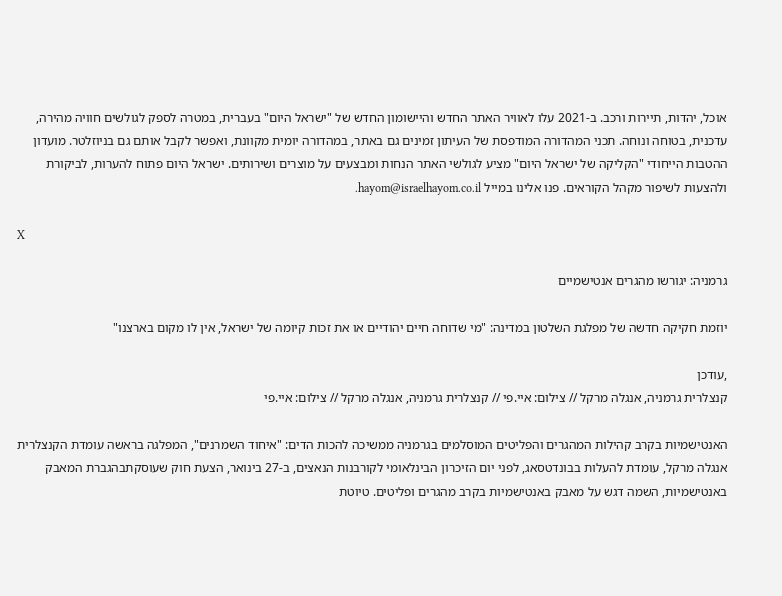אוכל, יהדות, תיירות ורכב. ב-2021 עלו לאוויר האתר החדש והיישומון החדש של "ישראל היום" בעברית, במטרה לספק לגולשים חוויה מהירה, עדכנית, בטוחה ונוחה. תכני המהדורה המודפסת של העיתון זמינים גם באתר, במהדורה יומית מקוונת, ואפשר לקבל אותם גם בניוזלטר. מועדון ההטבות הייחודי "הקליקה של ישראל היום" מציע לגולשי האתר הנחות ומבצעים על מוצרים ושירותים. ישראל היום פתוח להערות, לביקורת ולהצעות לשיפור מקהל הקוראים. פנו אלינו במייל hayom@israelhayom.co.il.

X

גרמניה: יגורשו מהגרים אנטישמיים

יוזמת חקיקה חדשה של מפלגת השלטון במדינה: "מי שדוחה חיים יהודיים או את זכות קיומה של ישראל, אין לו מקום בארצנו"

,עודכן
קנצלרית גרמניה, אנגלה מרקל // צילום: איי.פי // קנצלרית גרמניה, אנגלה מרקל // צילום: איי.פי

האנטישמיות בקרב קהילות המהגרים והפליטים המוסלמים בגרמניה ממשיכה להכות הדים: "איחוד השמרנים", המפלגה בראשה עומדת הקנצלרית אנגלה מרקל, עומדת להעלות בבונדטסאג, לפני יום הזיכרון הבינלאומי לקורבנות הנאצים, ב-27 בינואר, הצעת חוק שעוסקתבהגברת המאבק באנטישמיות, השמה דגש על מאבק באנטישמיות בקרב מהגרים ופליטים. טיוטת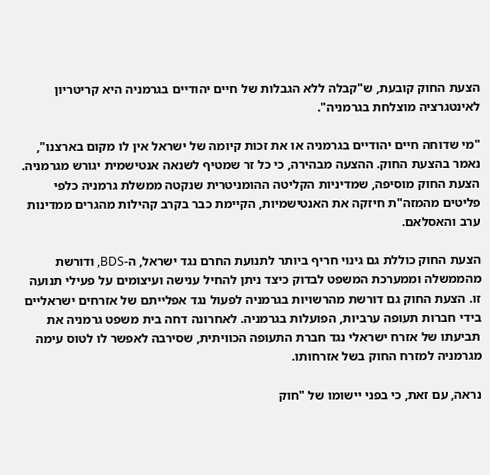הצעת החוק קובעת, ש"קבלה ללא הגבלות של חיים יהודיים בגרמניה היא קריטריון לאינטגרציה מוצלחת בגרמניה".

"מי שדוחה חיים יהודיים בגרמניה או את זכות קיומה של ישראל אין לו מקום בארצנו", נאמר בהצעת החוק. ההצעה מבהירה, כי כל זר שמטיף לשנאה אנטישמית יגורש מגרמניה. הצעת החוק מוסיפה, שמדיניות הקליטה ההומניטרית שנקטה ממשלת גרמניה כלפי פליטים מהמזה"ת חיזקה את האנטישמיות, הקיימת כבר בקרב קהילות מהגרים ממדינות ערב והאסלאם.

הצעת החוק כוללת גם גינוי חריף ביותר לתנועת החרם נגד ישראל, ה-BDS, ודורשת מהממשלה וממערכת המשפט לבדוק כיצד ניתן להחיל ענישה ועיצומים על פעילי תנועה זו. הצעת החוק גם דורשת מהרשויות בגרמניה לפעול נגד אפלייתם של אזרחים ישראליים בידי חברות תעופה ערביות, הפועלות בגרמניה. לאחרונה דחה בית משפט גרמניה את תביעתו של אזרח ישראלי נגד חברת התעופה הכוויתית, שסירבה לאפשר לו לטוס עימה מגרמניה למזרח החוק בשל אזרחותו.

נראה, עם זאת, כי בפני יישומו של "חוק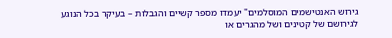גירוש האנטישמים המוסלמים" יעמדו מספר קשיים והגבלות – בעיקר בכל הנוגע לגירושם של קטינים ושל מהגרים או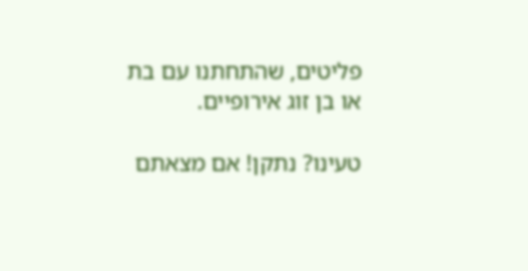פליטים, שהתחתנו עם בת או בן זוג אירופיים.

טעינו? נתקן! אם מצאתם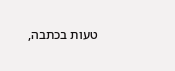טעות בכתבה,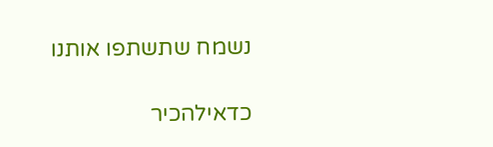נשמח שתשתפו אותנו

כדאילהכיר